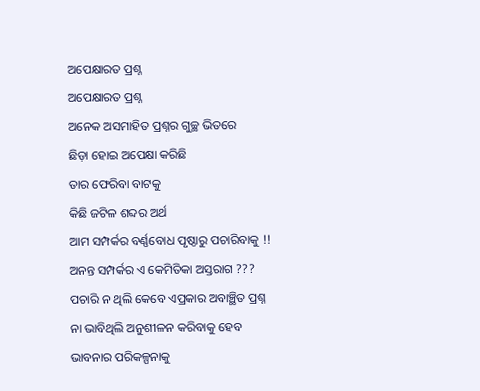ଅପେକ୍ଷାରତ ପ୍ରଶ୍ନ
ଅପେକ୍ଷାରତ ପ୍ରଶ୍ନ
ଅନେକ ଅସମାହିତ ପ୍ରଶ୍ନର ଗୁଚ୍ଛ ଭିତରେ
ଛିଡ଼ା ହୋଇ ଅପେକ୍ଷା କରିଛି
ତାର ଫେରିବା ବାଟକୁ
କିଛି ଜଟିଳ ଶବ୍ଦର ଅର୍ଥ
ଆମ ସମ୍ପର୍କର ବର୍ଣ୍ଣବୋଧ ପୃଷ୍ଠାରୁ ପଚାରିବାକୁ !!
ଅନନ୍ତ ସମ୍ପର୍କର ଏ କେମିତିକା ଅସ୍ତରାଗ ???
ପଚାରି ନ ଥିଲି କେବେ ଏପ୍ରକାର ଅବାଞ୍ଛିତ ପ୍ରଶ୍ନ
ନା ଭାବିଥିଲି ଅନୁଶୀଳନ କରିବାକୁ ହେବ
ଭାବନାର ପରିକଳ୍ପନାକୁ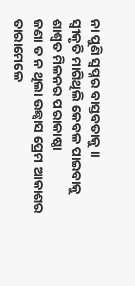ନା ପୁଣି ସ୍ୱପ୍ନର ବାସ୍ତବତାକୁ ।।
ସ୍ଵୀକୃତି ମାଗିଥିଲି କେବଳ ପାଇବାକୁ
ଶାଶ୍ଵତ ମିଳନର ପରାକାଷ୍ଠା
ଜଣା ତ ନ ଥିଲା ଉଛ୍ୱାସ ପ୍ରେମ ଆକାଶର ତାରାମେଳେ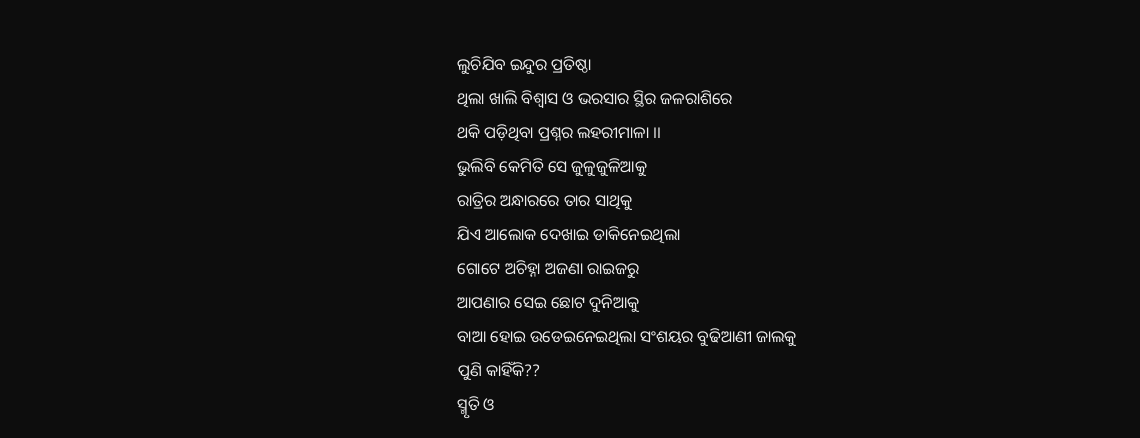ଲୁଚିଯିବ ଇନ୍ଦୁର ପ୍ରତିଷ୍ଠା
ଥିଲା ଖାଲି ବିଶ୍ୱାସ ଓ ଭରସାର ସ୍ଥିର ଜଳରାଶିରେ
ଥକି ପଡ଼ିଥିବା ପ୍ରଶ୍ନର ଲହରୀମାଳା ।।
ଭୁଲିବି କେମିତି ସେ ଜୁଳୁଜୁଳିଆକୁ
ରାତ୍ରିର ଅନ୍ଧାରରେ ତାର ସାଥିକୁ
ଯିଏ ଆଲୋକ ଦେଖାଇ ଡାକିନେଇଥିଲା
ଗୋଟେ ଅଚିହ୍ନା ଅଜଣା ରାଇଜରୁ
ଆପଣାର ସେଇ ଛୋଟ ଦୁନିଆକୁ
ବାଆ ହୋଇ ଉଡେଇନେଇଥିଲା ସଂଶୟର ବୁଢିଆଣୀ ଜାଲକୁ
ପୁଣି କାହିଁକି??
ସ୍ମୃତି ଓ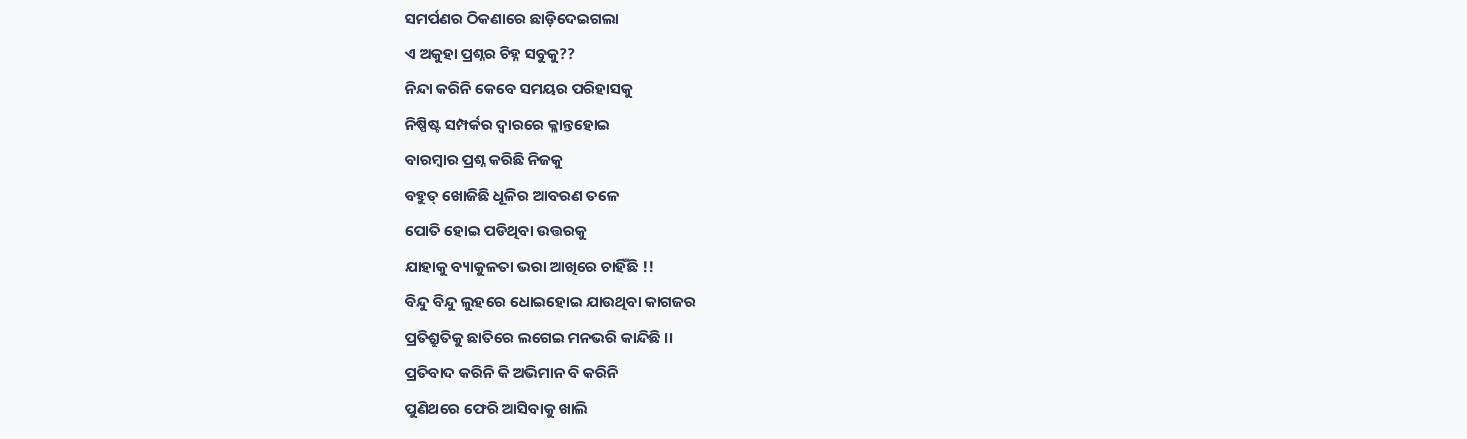ସମର୍ପଣର ଠିକଣାରେ ଛାଡ଼ିଦେଇଗଲା
ଏ ଅକୁହା ପ୍ରଶ୍ନର ଚିହ୍ନ ସବୁକୁ??
ନିନ୍ଦା କରିନି କେବେ ସମୟର ପରିହାସକୁ
ନିଷ୍ପିଷ୍ଟ ସମ୍ପର୍କର ଦ୍ଵାରରେ କ୍ଳାନ୍ତହୋଇ
ବାରମ୍ବାର ପ୍ରଶ୍ନ କରିଛି ନିଜକୁ
ବହୁତ୍ ଖୋଜିଛି ଧୂଳିର ଆବରଣ ତଳେ
ପୋତି ହୋଇ ପଡିଥିବା ଉତ୍ତରକୁ
ଯାହାକୁ ବ୍ୟାକୁଳତା ଭରା ଆଖିରେ ଚାହିଁଛି !!
ବିନ୍ଦୁ ବିନ୍ଦୁ ଲୁହରେ ଧୋଇହୋଇ ଯାଉଥିବା କାଗଜର
ପ୍ରତିଶ୍ରୁତିକୁ ଛାତିରେ ଲଗେଇ ମନଭରି କାନ୍ଦିଛି ।।
ପ୍ରତିବାଦ କରିନି କି ଅଭିମାନ ବି କରିନି
ପୁଣିଥରେ ଫେରି ଆସିବାକୁ ଖାଲି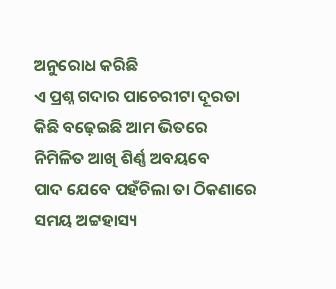ଅନୁରୋଧ କରିଛି
ଏ ପ୍ରଶ୍ନ ଗଦାର ପାଚେରୀଟା ଦୂରତା
କିଛି ବଢ଼େଇଛି ଆମ ଭିତରେ
ନିମିଳିତ ଆଖି ଶିର୍ଣ୍ଣ ଅବୟବେ
ପାଦ ଯେବେ ପହଁଚିଲା ତା ଠିକଣାରେ
ସମୟ ଅଟ୍ଟହାସ୍ୟ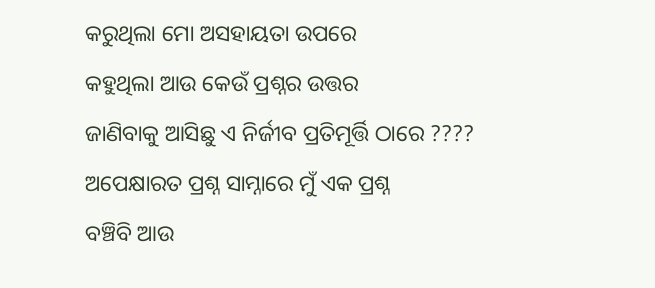କରୁଥିଲା ମୋ ଅସହାୟତା ଉପରେ
କହୁଥିଲା ଆଉ କେଉଁ ପ୍ରଶ୍ନର ଉତ୍ତର
ଜାଣିବାକୁ ଆସିଛୁ ଏ ନିର୍ଜୀବ ପ୍ରତିମୂର୍ତ୍ତି ଠାରେ ????
ଅପେକ୍ଷାରତ ପ୍ରଶ୍ନ ସାମ୍ନାରେ ମୁଁ ଏକ ପ୍ରଶ୍ନ
ବଞ୍ଚିବି ଆଉ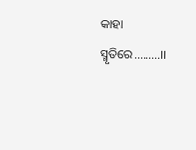କାହା ସ୍ମୃତିରେ.........।।